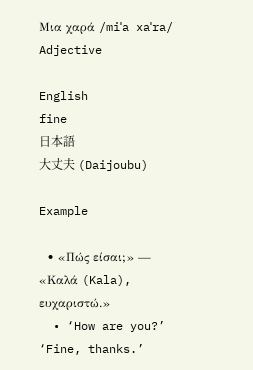Μια χαρά /miˈa xaˈra/ Adjective

English
fine
日本語
大丈夫 (Daijoubu)

Example

  • «Πώς είσαι;» — «Καλά (Kala), ευχαριστώ.»
  • ‘How are you?’ ‘Fine, thanks.’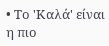• Το 'Καλά' είναι η πιο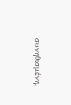συνηθισμένη,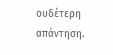ουδέτερη απάντηση.